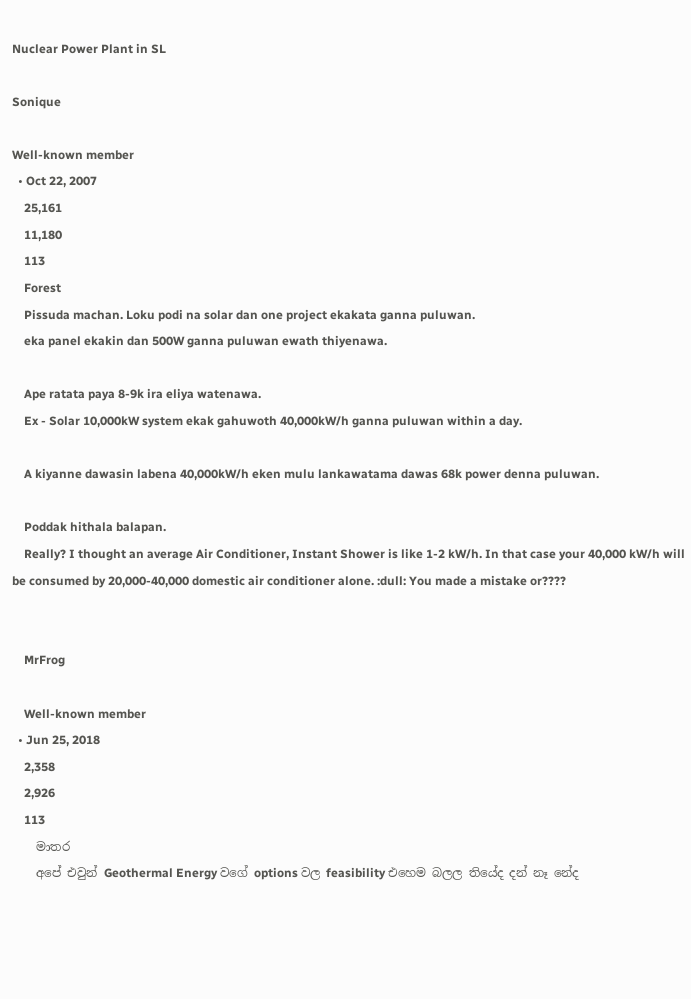Nuclear Power Plant in SL

Sonique

Well-known member
  • Oct 22, 2007
    25,161
    11,180
    113
    Forest
    Pissuda machan. Loku podi na solar dan one project ekakata ganna puluwan.
    eka panel ekakin dan 500W ganna puluwan ewath thiyenawa.

    Ape ratata paya 8-9k ira eliya watenawa.
    Ex - Solar 10,000kW system ekak gahuwoth 40,000kW/h ganna puluwan within a day.

    A kiyanne dawasin labena 40,000kW/h eken mulu lankawatama dawas 68k power denna puluwan.

    Poddak hithala balapan.
    Really? I thought an average Air Conditioner, Instant Shower is like 1-2 kW/h. In that case your 40,000 kW/h will be consumed by 20,000-40,000 domestic air conditioner alone. :dull: You made a mistake or????


    MrFrog

    Well-known member
  • Jun 25, 2018
    2,358
    2,926
    113
    මාතර
    අපේ එවුන් Geothermal Energy වගේ options වල feasibility එහෙම බලල තියේද දන් නෑ නේද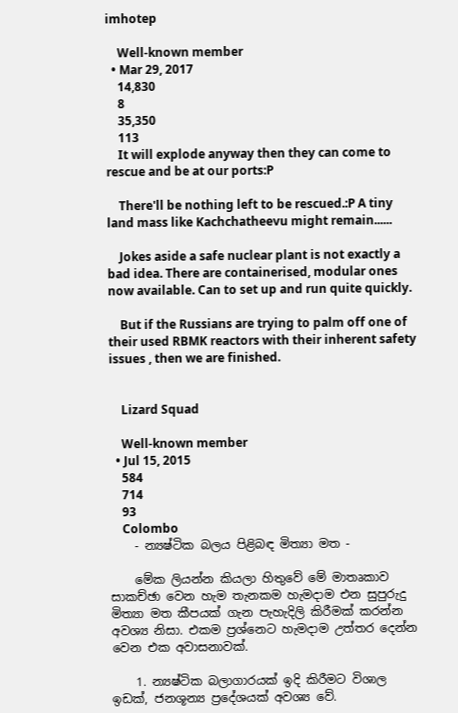imhotep

    Well-known member
  • Mar 29, 2017
    14,830
    8
    35,350
    113
    It will explode anyway then they can come to rescue and be at our ports:P

    There'll be nothing left to be rescued.:P A tiny land mass like Kachchatheevu might remain......

    Jokes aside a safe nuclear plant is not exactly a bad idea. There are containerised, modular ones now available. Can to set up and run quite quickly.

    But if the Russians are trying to palm off one of their used RBMK reactors with their inherent safety issues , then we are finished.


    Lizard Squad

    Well-known member
  • Jul 15, 2015
    584
    714
    93
    Colombo
    - න්‍යෂ්ටික බලය පිළිබඳ මිත්‍යා මත -

    මේක ලියන්න කියලා හිතුවේ මේ මාතෘකාව සාකච්ඡා වෙන හැම තැනකම හැමදාම එන සුපුරුදු මිත්‍යා මත කීපයක් ගැන පැහැදිලි කිරීමක් කරන්න අවශ්‍ය නිසා. එකම ප්‍රශ්නෙට හැමදාම උත්තර දෙන්න වෙන එක අවාසනාවක්.

    1. න්‍යෂ්ටික බලාගාරයක් ඉදි කිරීමට විශාල ඉඩක්, ජනශූන්‍ය ප්‍රදේශයක් අවශ්‍ය වේ.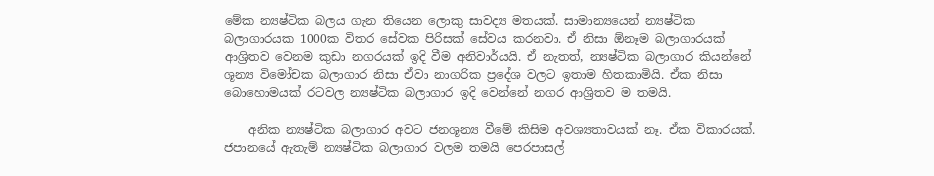මේක න්‍යෂ්ටික බලය ගැන තියෙන ලොකු සාවද්‍ය මතයක්. සාමාන්‍යයෙන් න්‍යෂ්ටික බලාගාරයක 1000ක විතර සේවක පිරිසක් සේවය කරනවා. ඒ නිසා ඕනෑම බලාගාරයක් ආශ්‍රිතව වෙනම කුඩා නගරයක් ඉදි වීම අනිවාර්යයි. ඒ නැතත්, න්‍යෂ්ටික බලාගාර කියන්නේ ශූන්‍ය විමෝචක බලාගාර නිසා ඒවා නාගරික ප්‍රදේශ වලට ඉතාම හිතකාමියි. ඒක නිසා බොහොමයක් රටවල න්‍යෂ්ටික බලාගාර ඉදි වෙන්නේ නගර ආශ්‍රිතව ම තමයි.

    අනික න්‍යෂ්ටික බලාගාර අවට ජනශූන්‍ය වීමේ කිසිම අවශ්‍යතාවයක් නෑ. ඒක විකාරයක්. ජපානයේ ඇතැම් න්‍යෂ්ටික බලාගාර වලම තමයි පෙරපාසල්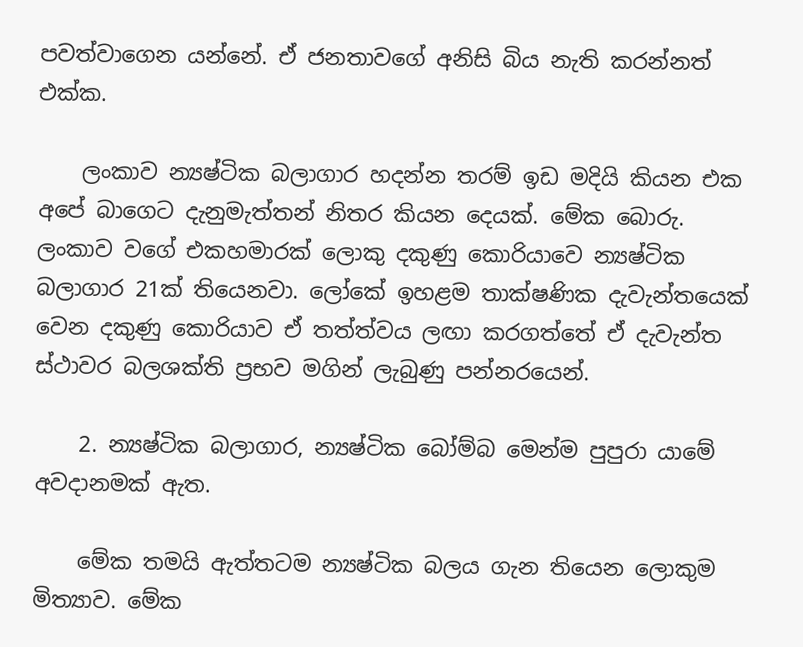පවත්වාගෙන යන්නේ. ඒ ජනතාවගේ අනිසි බිය නැති කරන්නත් එක්ක.

    ලංකාව න්‍යෂ්ටික බලාගාර හදන්න තරම් ඉඩ මදියි කියන එක අපේ බාගෙට දැනුමැත්තන් නිතර කියන දෙයක්. මේක බොරු. ලංකාව වගේ එකහමාරක් ලොකු දකුණු කොරියාවෙ න්‍යෂ්ටික බලාගාර 21ක් තියෙනවා. ලෝකේ ඉහළම තාක්ෂණික දැවැන්තයෙක් වෙන දකුණු කොරියාව ඒ තත්ත්වය ලඟා කරගත්තේ ඒ දැවැන්ත ස්ථාවර බලශක්ති ප්‍රභව මගින් ලැබුණු පන්නරයෙන්.

    2. න්‍යෂ්ටික බලාගාර, න්‍යෂ්ටික බෝම්බ මෙන්ම පුපුරා යාමේ අවදානමක් ඇත.

    මේක තමයි ඇත්තටම න්‍යෂ්ටික බලය ගැන තියෙන ලොකුම මිත්‍යාව. මේක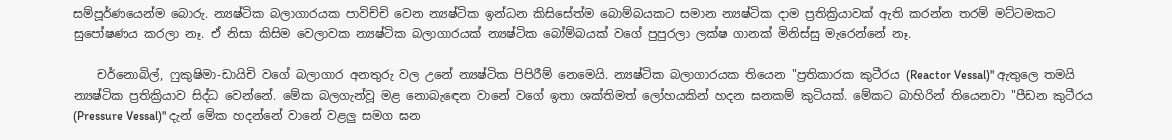සම්පූර්ණයෙන්ම බොරු. න්‍යෂ්ටික බලාගාරයක පාවිච්චි වෙන න්‍යෂ්ටික ඉන්ධන කිසිසේත්ම බොම්බයකට සමාන න්‍යෂ්ටික දාම ප්‍රතික්‍රියාවක් ඇති කරන්න තරම් මට්ටමකට සුපෝෂණය කරලා නෑ. ඒ නිසා කිසිම වෙලාවක න්‍යෂ්ටික බලාගාරයක් න්‍යෂ්ටික බෝම්බයක් වගේ පුපුරලා ලක්ෂ ගානක් මිනිස්සු මැරෙන්නේ නෑ.

    චර්නොබිල්, ෆුකුෂිමා-ඩායිචි වගේ බලාගාර අනතුරු වල උනේ න්‍යෂ්ටික පිපිරීම් නෙමෙයි. න්‍යෂ්ටික බලාගාරයක තියෙන "ප්‍රතිකාරක කුටීරය (Reactor Vessal)" ඇතුලෙ තමයි න්‍යෂ්ටික ප්‍රතික්‍රියාව සිද්ධ වෙන්නේ. මේක බලගැන්වූ මළ නොබැඳෙන වානේ වගේ ඉතා ශක්තිමත් ලෝහයකින් හදන ඝනකම් කුටියක්. මේකට බාහිරින් තියෙනවා "පීඩන කුටීරය (Pressure Vessal)" දැන් මේක හදන්නේ වානේ වළලු සමග ඝන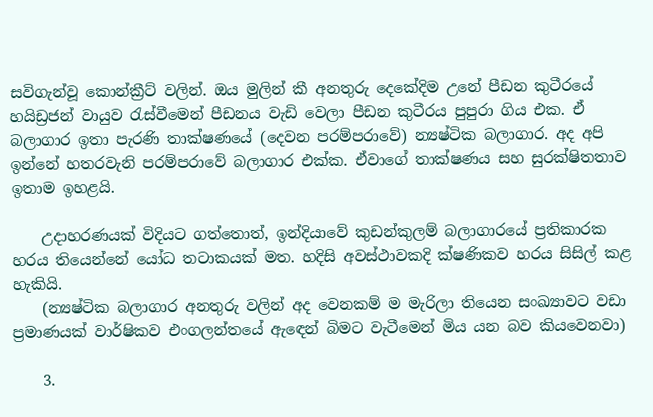සවිගැන්වූ කොන්ක්‍රීට් වලින්. ඔය මුලින් කී අනතුරු දෙකේදිම උනේ පීඩන කුටීරයේ හයිඩ්‍රජන් වායුව රැස්වීමෙන් පීඩනය වැඩි වෙලා පීඩන කුටීරය පුපුරා ගිය එක. ඒ බලාගාර ඉතා පැරණි තාක්ෂණයේ (දෙවන පරම්පරාවේ) න්‍යෂ්ටික බලාගාර. අද අපි ඉන්නේ හතරවැනි පරම්පරාවේ බලාගාර එක්ක. ඒවාගේ තාක්ෂණය සහ සුරක්ෂිතතාව ඉතාම ඉහළයි.

    උදාහරණයක් විදියට ගත්තොත්, ඉන්දියාවේ කුඩන්කුලම් බලාගාරයේ ප්‍රතිකාරක හරය තියෙන්නේ යෝධ තටාකයක් මත. හදිසි අවස්ථාවකදි ක්ෂණිකව හරය සිසිල් කළ හැකියි.
    (න්‍යෂ්ටික බලාගාර අනතුරු වලින් අද වෙනකම් ම මැරිලා තියෙන සංඛ්‍යාවට වඩා ප්‍රමාණයක් වාර්ෂිකව එංගලන්තයේ ඇඳෙන් බිමට වැටීමෙන් මිය යන බව කියවෙනවා)

    3.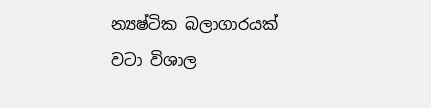න්‍යෂ්ටික බලාගාරයක් වටා විශාල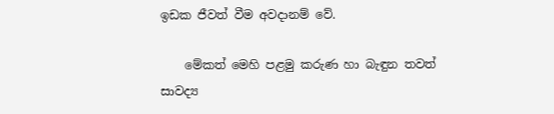ඉඩක ජීවත් වීම අවදානම් වේ.

    මේකත් මෙහි පළමු කරුණ හා බැඳුන තවත් සාවද්‍ය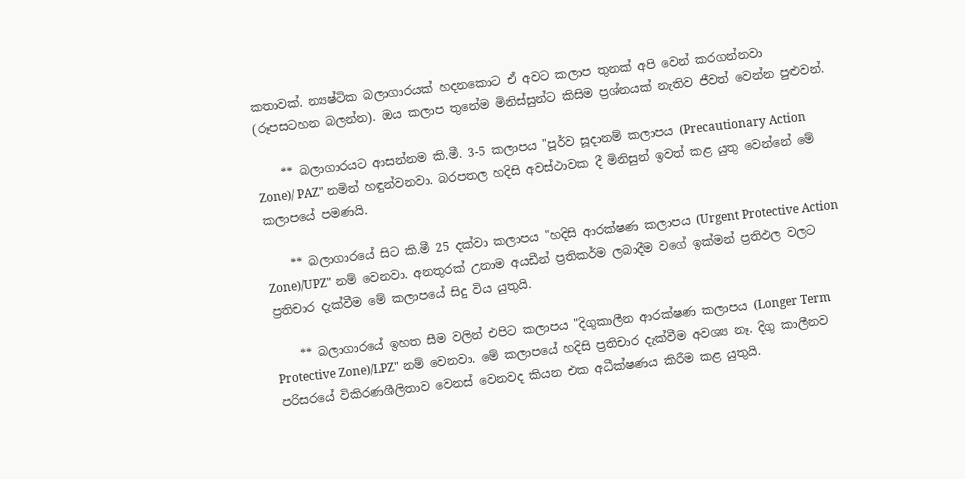කතාවක්. න්‍යෂ්ටික බලාගාරයක් හදනකොට ඒ අවට කලාප තුනක් අපි වෙන් කරගන්නවා (රූපසටහන බලන්න). ඔය කලාප තුනේම මිනිස්සුන්ට කිසිම ප්‍රශ්නයක් නැතිව ජීවත් වෙන්න පුළුවන්.

    ** බලාගාරයට ආසන්නම කි.මී. 3-5 කලාපය "පූර්ව සූදානම් කලාපය (Precautionary Action Zone)/ PAZ" නමින් හඳුන්වනවා. බරපතල හදිසි අවස්ථාවක දී මිනිසුන් ඉවත් කළ යුතු වෙන්නේ මේ කලාපයේ පමණයි.

    ** බලාගාරයේ සිට කි.මී 25 දක්වා කලාපය "හදිසි ආරක්ෂණ කලාපය (Urgent Protective Action Zone)/UPZ" නම් වෙනවා. අනතුරක් උනාම අයඩීන් ප්‍රතිකර්ම ලබාදීම වගේ ඉක්මන් ප්‍රතිඵල වලට ප්‍රතිචාර දැක්වීම මේ කලාපයේ සිදු විය යුතුයි.

    ** බලාගාරයේ ඉහත සීම වලින් එපිට කලාපය "දිගුකාලීන ආරක්ෂණ කලාපය (Longer Term Protective Zone)/LPZ" නම් වෙනවා. මේ කලාපයේ හදිසි ප්‍රතිචාර දැක්වීම අවශ්‍ය නෑ. දිගු කාලීනව පරිසරයේ විකිරණශීලිතාව වෙනස් වෙනවද කියන එක අධීක්ෂණය කිරීම කළ යුතුයි.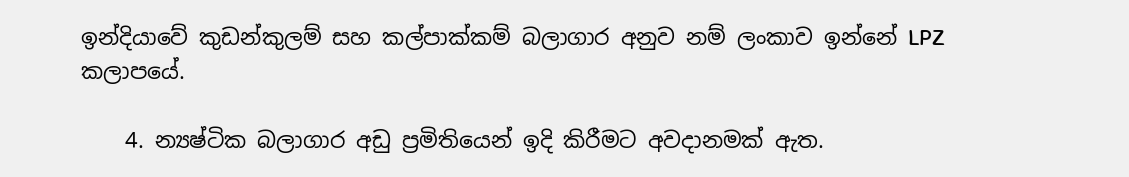ඉන්දියාවේ කුඩන්කුලම් සහ කල්පාක්කම් බලාගාර අනුව නම් ලංකාව ඉන්නේ LPZ කලාපයේ.

    4. න්‍යෂ්ටික බලාගාර අඩු ප්‍රමිතියෙන් ඉදි කිරීමට අවදානමක් ඇත.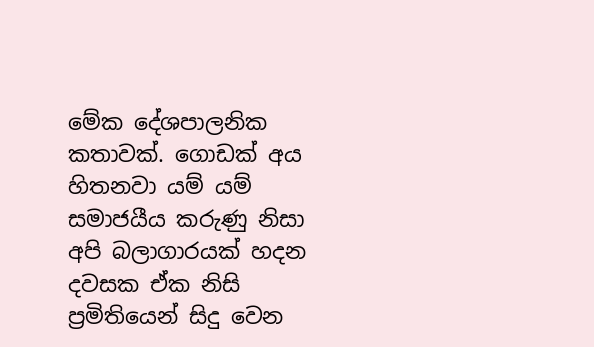මේක දේශපාලනික කතාවක්. ගොඩක් අය හිතනවා යම් යම් සමාජයීය කරුණු නිසා අපි බලාගාරයක් හදන දවසක ඒක නිසි ප්‍රමිතියෙන් සිදු වෙන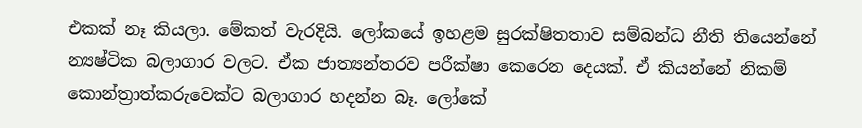එකක් නෑ කියලා. මේකත් වැරදියි. ලෝකයේ ඉහළම සුරක්ෂිතතාව සම්බන්ධ නීති තියෙන්නේ න්‍යෂ්ටික බලාගාර වලට. ඒක ජාත්‍යන්තරව පරීක්ෂා කෙරෙන දෙයක්. ඒ කියන්නේ නිකම් කොන්ත්‍රාත්කරුවෙක්ට බලාගාර හදන්න බෑ. ලෝකේ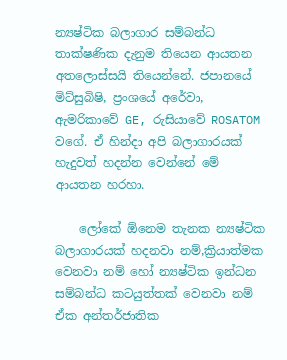න්‍යෂ්ටික බලාගාර සම්බන්ධ තාක්ෂණික දැනුම තියෙන ආයතන අතලොස්සයි තියෙන්නේ. ජපානයේ මිට්සුබිෂි, ප්‍රංශයේ අරේවා, ඇමරිකාවේ GE, රුසියාවේ ROSATOM වගේ. ඒ හින්දා අපි බලාගාරයක් හැදුවත් හදන්න වෙන්නේ මේ ආයතන හරහා.

    ලෝකේ ඕනෙම තැනක න්‍යෂ්ටික බලාගාරයක් හදනවා නම්,ක්‍රියාත්මක වෙනවා නම් හෝ න්‍යෂ්ටික ඉන්ධන සම්බන්ධ කටයුත්තක් වෙනවා නම් ඒක අන්තර්ජාතික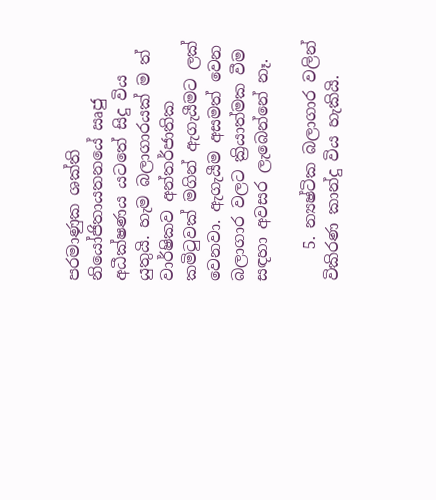පරමාණුක ශක්ති නියෝජිතායතනයේ ඍජු අධීක්ෂණය යටතේ සිදු විය යුතුයි. හැම බලාගාරයක් ම ත් වාර්ෂිකව අන්තර්ජාතික කමිටුවක් මගින් ඇගැයීමට ලක් වෙනවා. ඇගැයීම අසමත් වෙන බලාගාර වලට ක්‍රියාත්මක වීම සඳහා අවසර ලැබෙන්නේ නෑ.

    5. න්‍යෂ්ටික බලාගාර වලින් විකිරණ කාන්දු විය හැකියි.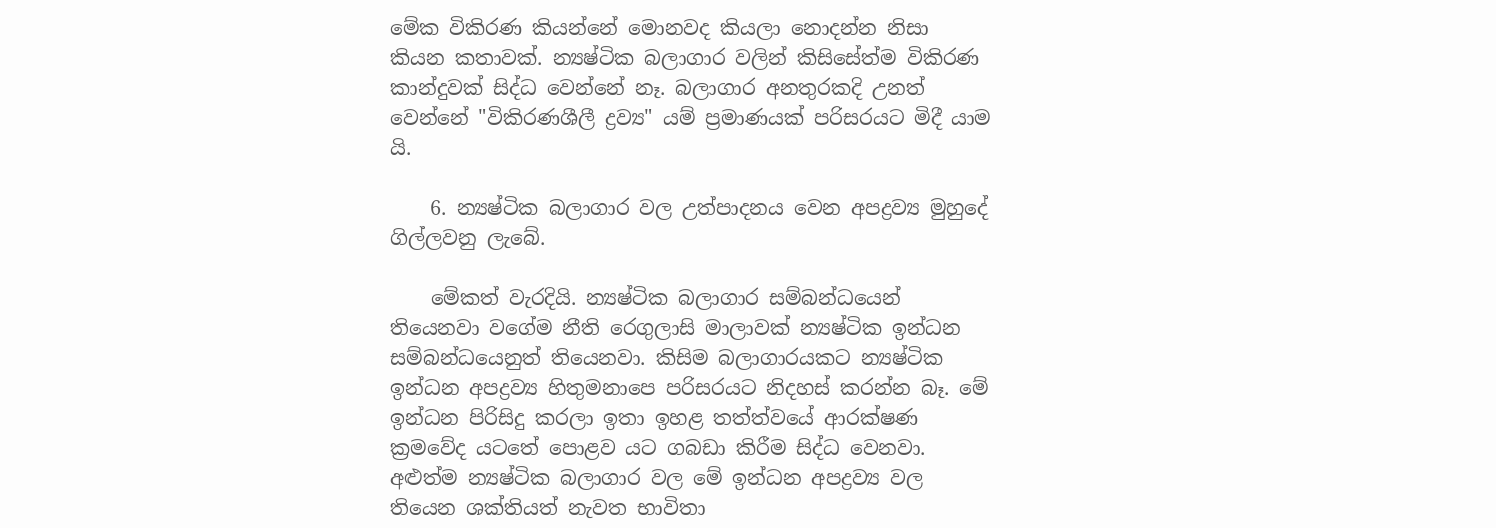මේක විකිරණ කියන්නේ මොනවද කියලා නොදන්න නිසා කියන කතාවක්. න්‍යෂ්ටික බලාගාර වලින් කිසිසේත්ම විකිරණ කාන්දුවක් සිද්ධ වෙන්නේ නෑ. බලාගාර අනතුරකදි උනත් වෙන්නේ "විකිරණශීලී ද්‍රව්‍ය" යම් ප්‍රමාණයක් පරිසරයට මිදී යාම යි.

    6. න්‍යෂ්ටික බලාගාර වල උත්පාදනය වෙන අපද්‍රව්‍ය මුහුදේ ගිල්ලවනු ලැබේ.

    මේකත් වැරදියි. න්‍යෂ්ටික බලාගාර සම්බන්ධයෙන් තියෙනවා වගේම නීති රෙගුලාසි මාලාවක් න්‍යෂ්ටික ඉන්ධන සම්බන්ධයෙනුත් තියෙනවා. කිසිම බලාගාරයකට න්‍යෂ්ටික ඉන්ධන අපද්‍රව්‍ය හිතුමනාපෙ පරිසරයට නිදහස් කරන්න බෑ. මේ ඉන්ධන පිරිසිදු කරලා ඉතා ඉහළ තත්ත්වයේ ආරක්ෂණ ක්‍රමවේද යටතේ පොළව යට ගබඩා කිරීම සිද්ධ වෙනවා. අළුත්ම න්‍යෂ්ටික බලාගාර වල මේ ඉන්ධන අපද්‍රව්‍ය වල තියෙන ශක්තියත් නැවත භාවිතා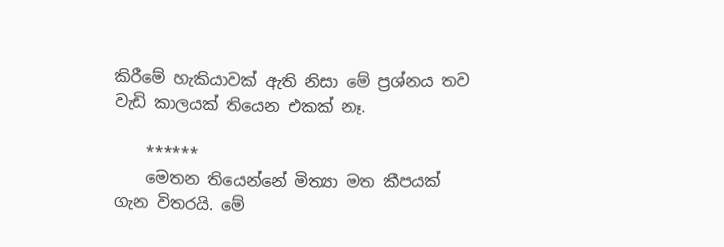කිරීමේ හැකියාවක් ඇති නිසා මේ ප්‍රශ්නය තව වැඩි කාලයක් තියෙන එකක් නෑ.

    ******
    මෙතන තියෙන්නේ මිත්‍යා මත කීපයක් ගැන විතරයි. මේ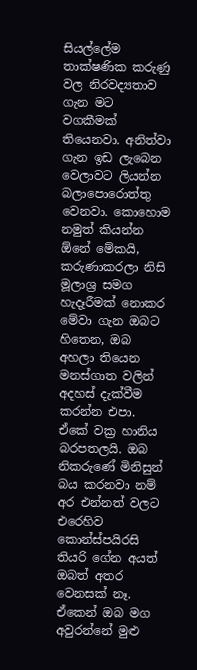සියල්ලේම තාක්ෂණික කරුණු වල නිරවද්‍යතාව ගැන මට වගකීමක් තියෙනවා. අනිත්වා ගැන ඉඩ ලැබෙන වෙලාවට ලියන්න බලාපොරොත්තු වෙනවා. කොහොම නමුත් කියන්න ඕනේ මේකයි, කරුණාකරලා නිසි මූලාශ්‍ර සමග හැදෑරීමක් නොකර මේවා ගැන ඔබට හිතෙන, ඔබ අහලා තියෙන මනස්ගාත වලින් අදහස් දැක්වීම කරන්න එපා. ඒකේ වක්‍ර හානිය බරපතලයි. ඔබ නිකරුණේ මිනිසුන් බය කරනවා නම් අර එන්නත් වලට එරෙහිව කොන්ස්පයිරසි තියරි ගේන අයත් ඔබත් අතර වෙනසක් නෑ. ඒකෙන් ඔබ මග අවුරන්නේ මුළු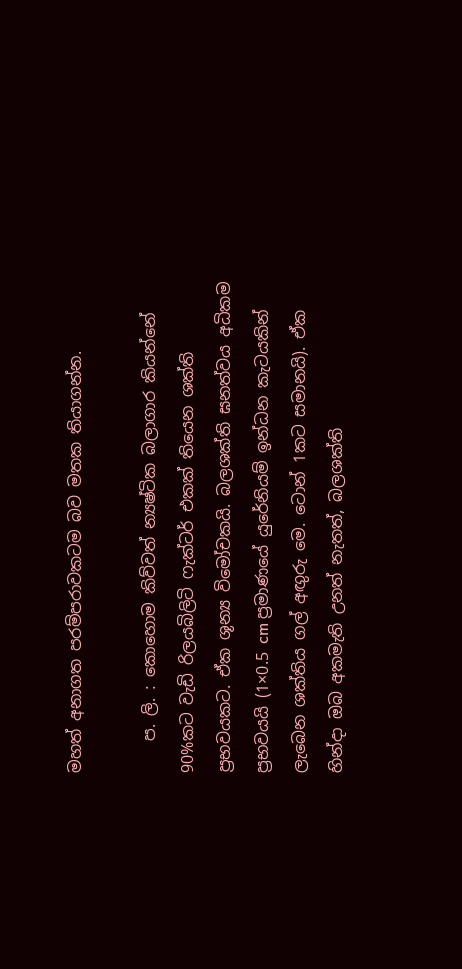මහත් අනාගත පරම්පරාවකටම බව මතක තියාගන්න.

    ප. ලි. : කොහොම කිව්වත් න්‍යෂ්ටික බලාගාර කියන්නේ 90%කට වැඩි රිලයබිලිටි ෆැක්ටර් එකක් තියෙන ශක්ති ප්‍රභවයකට. ඒක ශූන්‍ය විමෝචකයි. බලශක්ති ඝනත්වය අධිකම ප්‍රභවයයි (1×0.5 cm ප්‍රමාණයේ යුරේනියම් ඉන්ධන කැටයකින් ලැබෙන ශක්තිය ගල් අඟුරු මෙ. ටොන් 1කට සමානයි). ඒක හින්දා ඔබ අකමැති උනත් නැතත්, බලශක්ති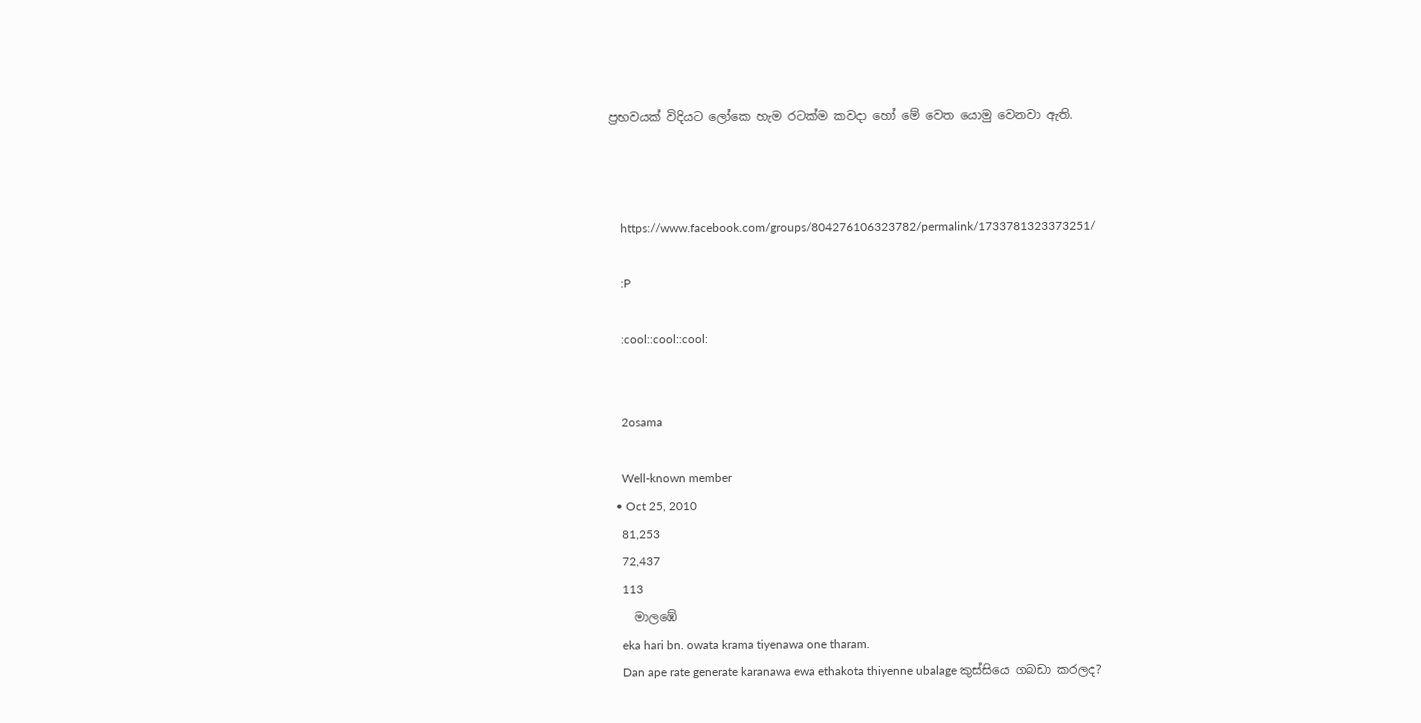ප්‍රභවයක් විදියට ලෝකෙ හැම රටක්ම කවදා හෝ මේ වෙත යොමු වෙනවා ඇති.



    https://www.facebook.com/groups/804276106323782/permalink/1733781323373251/

    :P

    :cool::cool::cool:


    2osama

    Well-known member
  • Oct 25, 2010
    81,253
    72,437
    113
    මාලඹේ
    eka hari bn. owata krama tiyenawa one tharam.
    Dan ape rate generate karanawa ewa ethakota thiyenne ubalage කුස්සියෙ ගබඩා කරලද?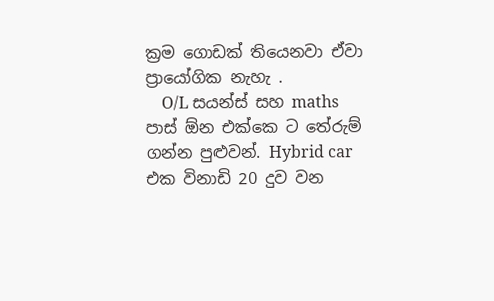ක්‍රම ගොඩක් තියෙනවා ඒවා ප්‍රායෝගික නැහැ .
    O/L සයන්ස් සහ maths පාස් ඕන එක්කෙ ට තේරුම් ගන්න පුළුවන්. Hybrid car එක විනාඩි 20 දුව වන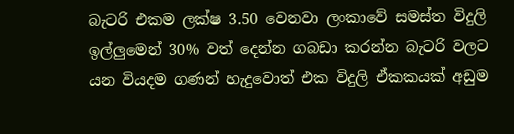බැටරි එකම ලක්ෂ 3.50 වෙනවා ලංකාවේ සමස්ත විදුලි ඉල්ලුමෙන් 30% වත් දෙන්න ගබඩා කරන්න බැටරි වලට යන වියදම ගණන් හැදුවොත් එක විදුලි ඒකකයක් අඩුම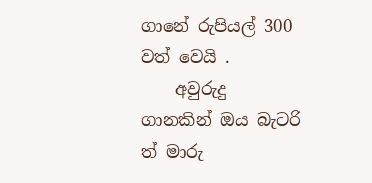ගානේ රුපියල් 300 වත් වෙයි .
    අවුරුදු ගානකින් ඔය බැටරි ත් මාරු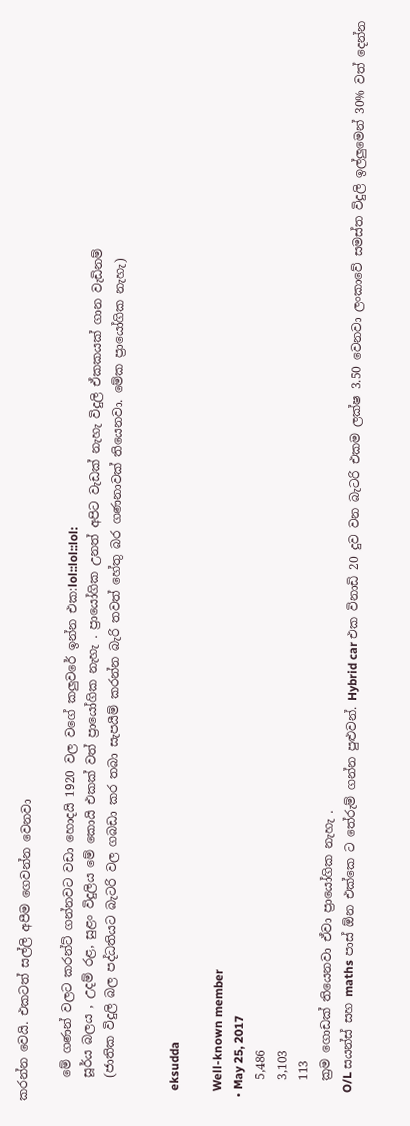කරන්න වෙයි. එකටත් සල්ලි අපීම ගෙවන්න වෙනවා

    මේ ගණන් වලට කරන්ට් ගන්නවට වඩා හොදයි 1920 වල වගේ කලුවරේ ඉන්න එක:lol::lol::lol:
    සූර්ය බලය , උදම් රළ, සුළං විදුලිය මේ කොයි එකක් වත් ප්‍රායෝගික නැහැ . ප්‍රායෝගික උනත් අපිට වැඩක් නැහැ විදුලි ඒකකයක් ගාන වැඩිනම්
    (ජාතික විදුලි බල පද්ධතියට බැටරි වල ගබඩා කර තබා සැපයීම් කරන්න බැරි තවත් හේතු බර ගණනාවක් තියෙනවා. මේක ප්‍රායෝගික නැහැ)


    eksudda

    Well-known member
  • May 25, 2017
    5,486
    3,103
    113
    ක්‍රම ගොඩක් තියෙනවා ඒවා ප්‍රායෝගික නැහැ .
    O/L සයන්ස් සහ maths පාස් ඕන එක්කෙ ට තේරුම් ගන්න පුළුවන්. Hybrid car එක විනාඩි 20 දුව වන බැටරි එකම ලක්ෂ 3.50 වෙනවා ලංකාවේ සමස්ත විදුලි ඉල්ලුමෙන් 30% වත් දෙන්න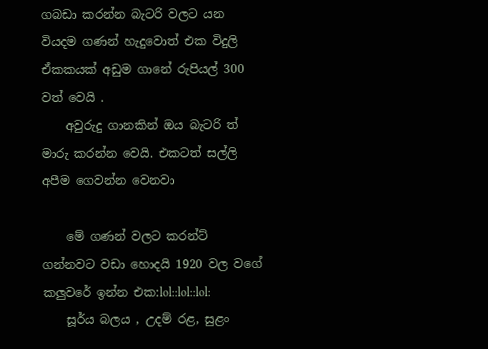ගබඩා කරන්න බැටරි වලට යන වියදම ගණන් හැදුවොත් එක විදුලි ඒකකයක් අඩුම ගානේ රුපියල් 300 වත් වෙයි .
    අවුරුදු ගානකින් ඔය බැටරි ත් මාරු කරන්න වෙයි. එකටත් සල්ලි අපීම ගෙවන්න වෙනවා

    මේ ගණන් වලට කරන්ට් ගන්නවට වඩා හොදයි 1920 වල වගේ කලුවරේ ඉන්න එක:lol::lol::lol:
    සූර්ය බලය , උදම් රළ, සුළං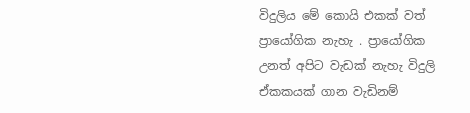විදුලිය මේ කොයි එකක් වත් ප්‍රායෝගික නැහැ . ප්‍රායෝගික උනත් අපිට වැඩක් නැහැ විදුලි ඒකකයක් ගාන වැඩිනම්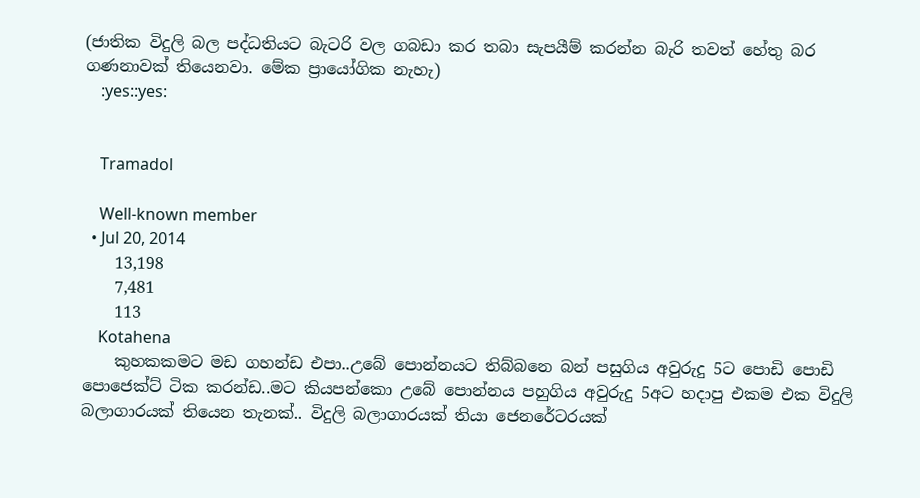(ජාතික විදුලි බල පද්ධතියට බැටරි වල ගබඩා කර තබා සැපයීම් කරන්න බැරි තවත් හේතු බර ගණනාවක් තියෙනවා. මේක ප්‍රායෝගික නැහැ)
    :yes::yes:


    Tramadol

    Well-known member
  • Jul 20, 2014
    13,198
    7,481
    113
    Kotahena
    කුහකකමට මඩ ගහන්ඩ එපා..උබේ පොන්නයට තිබ්බනෙ බන් පසුගිය අවුරුදු 5ට පොඩි පොඩි පොජෙක්ට් ටික කරන්ඩ..මට කියපන්කො උබේ පොන්නය පහුගිය අවුරුදු 5අට හදාපු එකම එක විදුලි බලාගාරයක් තියෙන තැනක්.. විදුලි බලාගාරයක් තියා ජෙනරේටරයක්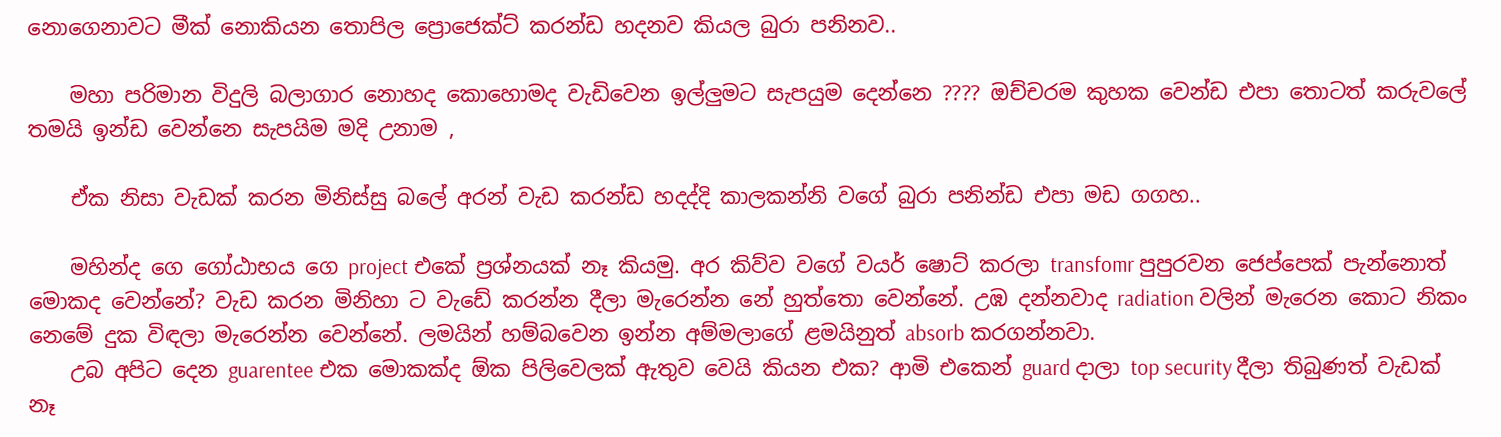නොගෙනාවට මීක් නොකියන තොපිල ප්‍රොජෙක්ට් කරන්ඩ හදනව කියල බුරා පනිනව..

    මහා පරිමාන විදුලි බලාගාර නොහද කොහොමද වැඩිවෙන ඉල්ලුමට සැපයුම දෙන්නෙ ???? ඔච්චරම කුහක වෙන්ඩ එපා තොටත් කරුවලේ තමයි ඉන්ඩ වෙන්නෙ සැපයිම මදි උනාම ,

    ඒක නිසා වැඩක් කරන මිනිස්සු බලේ අරන් වැඩ කරන්ඩ හදද්දි කාලකන්නි වගේ බුරා පනින්ඩ එපා මඩ ගගහ..

    මහින්ද ගෙ ගෝඨාභය ගෙ project එකේ ප්‍රශ්නයක් නෑ කියමු. අර කිව්ව වගේ වයර් ෂොට් කරලා transfomr පුපුරවන ජෙප්පෙක් පැන්නොත් මොකද වෙන්නේ? වැඩ කරන මිනිහා ට වැඩේ කරන්න දීලා මැරෙන්න නේ හුත්තො වෙන්නේ. උඹ දන්නවාද radiation වලින් මැරෙන කොට නිකං නෙමේ දුක විඳලා මැරෙන්න වෙන්නේ. ලමයින් හම්බවෙන ඉන්න අම්මලාගේ ළමයිනුත් absorb කරගන්නවා.
    උබ අපිට දෙන guarentee එක මොකක්ද ඕක පිලිවෙලක් ඇතුව වෙයි කියන එක? ආමි එකෙන් guard දාලා top security දීලා තිබුණත් වැඩක් නෑ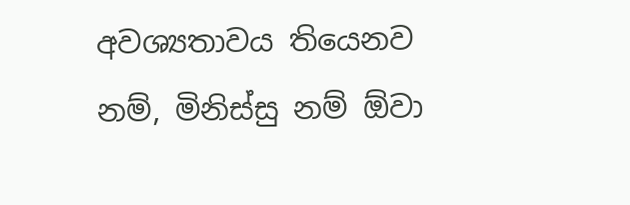අවශ්‍යතාවය තියෙනව නම්, මිනිස්සු නම් ඕවා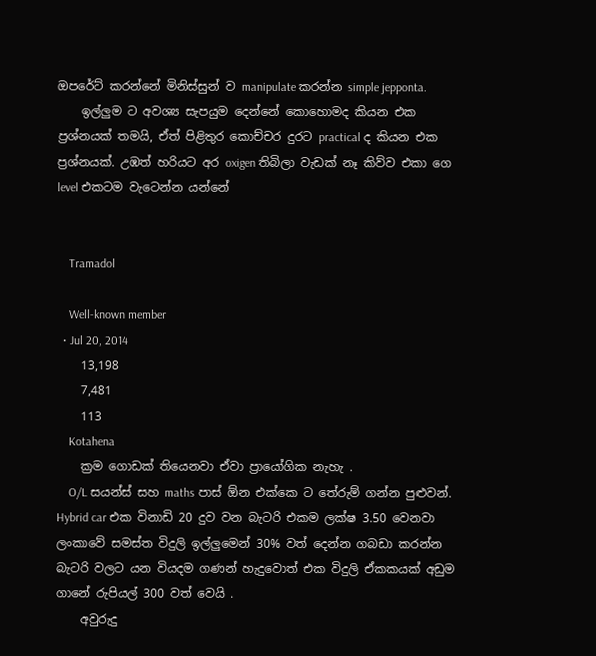ඔපරේට් කරන්නේ මිනිස්සුන් ව manipulate කරන්න simple jepponta.
    ඉල්ලුම ට අවශ්‍ය සැපයුම දෙන්නේ කොහොමද කියන එක ප්‍රශ්නයක් තමයි, ඒත් පිළිතුර කොච්චර දුරට practical ද කියන එක ප්‍රශ්නයක්. උඹත් හරියට අර oxigen තිබිලා වැඩක් නෑ කිව්ව එකා ගෙ level එකටම වැටෙන්න යන්නේ


    Tramadol

    Well-known member
  • Jul 20, 2014
    13,198
    7,481
    113
    Kotahena
    ක්‍රම ගොඩක් තියෙනවා ඒවා ප්‍රායෝගික නැහැ .
    O/L සයන්ස් සහ maths පාස් ඕන එක්කෙ ට තේරුම් ගන්න පුළුවන්. Hybrid car එක විනාඩි 20 දුව වන බැටරි එකම ලක්ෂ 3.50 වෙනවා ලංකාවේ සමස්ත විදුලි ඉල්ලුමෙන් 30% වත් දෙන්න ගබඩා කරන්න බැටරි වලට යන වියදම ගණන් හැදුවොත් එක විදුලි ඒකකයක් අඩුම ගානේ රුපියල් 300 වත් වෙයි .
    අවුරුදු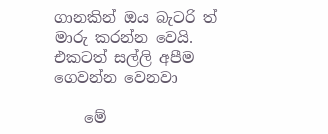ගානකින් ඔය බැටරි ත් මාරු කරන්න වෙයි. එකටත් සල්ලි අපීම ගෙවන්න වෙනවා

    මේ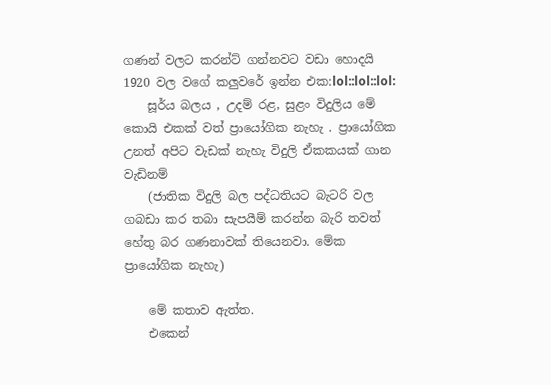ගණන් වලට කරන්ට් ගන්නවට වඩා හොදයි 1920 වල වගේ කලුවරේ ඉන්න එක:lol::lol::lol:
    සූර්ය බලය , උදම් රළ, සුළං විදුලිය මේ කොයි එකක් වත් ප්‍රායෝගික නැහැ . ප්‍රායෝගික උනත් අපිට වැඩක් නැහැ විදුලි ඒකකයක් ගාන වැඩිනම්
    (ජාතික විදුලි බල පද්ධතියට බැටරි වල ගබඩා කර තබා සැපයීම් කරන්න බැරි තවත් හේතු බර ගණනාවක් තියෙනවා. මේක ප්‍රායෝගික නැහැ)

    මේ කතාව ඇත්ත.
    එකෙන්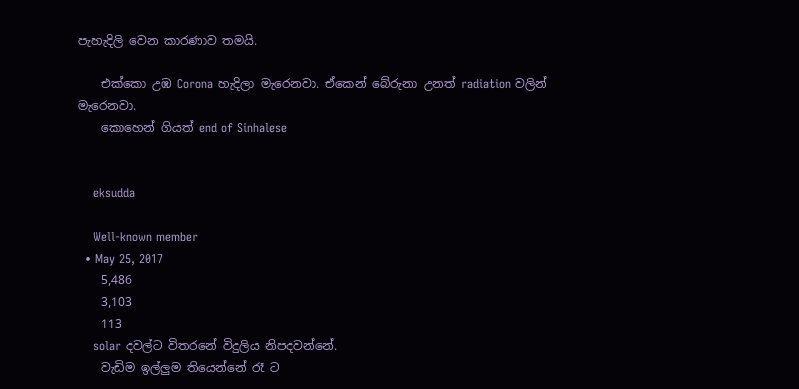පැහැදිලි වෙන කාරණාව තමයි.

    එක්කො උඹ Corona හැදිලා මැරෙනවා. ඒකෙන් බේරුනා උනත් radiation වලින් මැරෙනවා.
    කොහෙන් ගියත් end of Sinhalese


    eksudda

    Well-known member
  • May 25, 2017
    5,486
    3,103
    113
    solar දවල්ට විතරනේ විදුලිය නිපදවන්නේ.
    වැඩිම ඉල්ලුම තියෙන්නේ රෑ ට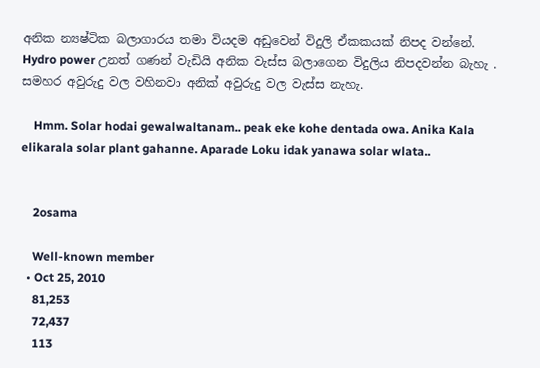අනික න්‍යෂ්ටික බලාගාරය තමා වියදම අඩුවෙන් විදුලි ඒකකයක් නිපද වන්නේ. Hydro power උනත් ගණන් වැඩියි අනික වැස්ස බලාගෙන විදුලිය නිපදවන්න බැහැ . සමහර අවුරුදු වල වහිනවා අනික් අවුරුදු වල වැස්ස නැහැ.

    Hmm. Solar hodai gewalwaltanam.. peak eke kohe dentada owa. Anika Kala elikarala solar plant gahanne. Aparade Loku idak yanawa solar wlata..


    2osama

    Well-known member
  • Oct 25, 2010
    81,253
    72,437
    113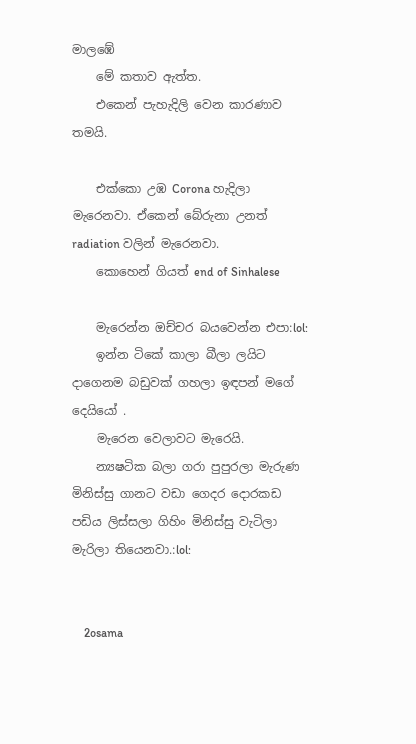මාලඹේ
    මේ කතාව ඇත්ත.
    එකෙන් පැහැදිලි වෙන කාරණාව තමයි.

    එක්කො උඹ Corona හැදිලා මැරෙනවා. ඒකෙන් බේරුනා උනත් radiation වලින් මැරෙනවා.
    කොහෙන් ගියත් end of Sinhalese

    මැරෙන්න ඔච්චර බයවෙන්න එපා:lol:
    ඉන්න ටිකේ කාලා බීලා ලයිට දාගෙනම බඩුවක් ගහලා ඉඳපන් මගේ දෙයියෝ .
    මැරෙන වෙලාවට මැරෙයි.
    න්‍යෂටික බලා ගරා පුපුරලා මැරුණ මිනිස්සු ගානට වඩා ගෙදර දොරකඩ පඩිය ලිස්සලා ගිහිං මිනිස්සු වැටිලා මැරිලා තියෙනවා.:lol:


    2osama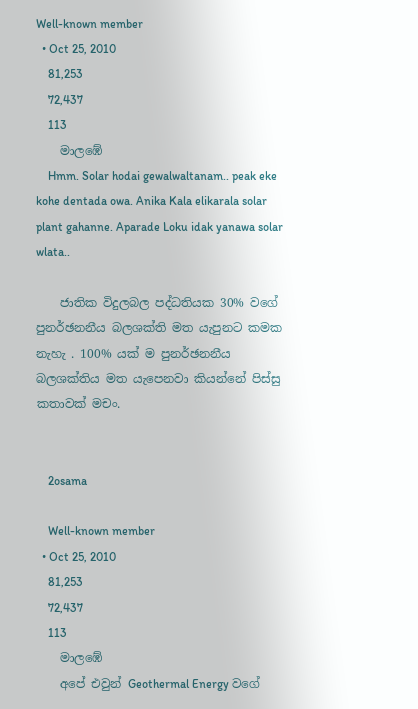Well-known member
  • Oct 25, 2010
    81,253
    72,437
    113
    මාලඹේ
    Hmm. Solar hodai gewalwaltanam.. peak eke kohe dentada owa. Anika Kala elikarala solar plant gahanne. Aparade Loku idak yanawa solar wlata..

    ජාතික විදුලබල පද්ධතියක 30% වගේ පුනර්ඡනනීය බලශක්ති මත යැපුනට කමක නැහැ . 100% යක් ම පුනර්ඡනනීය බලශක්තිය මත යැපෙනවා කියන්නේ පිස්සු කතාවක් මචං.


    2osama

    Well-known member
  • Oct 25, 2010
    81,253
    72,437
    113
    මාලඹේ
    අපේ එවුන් Geothermal Energy වගේ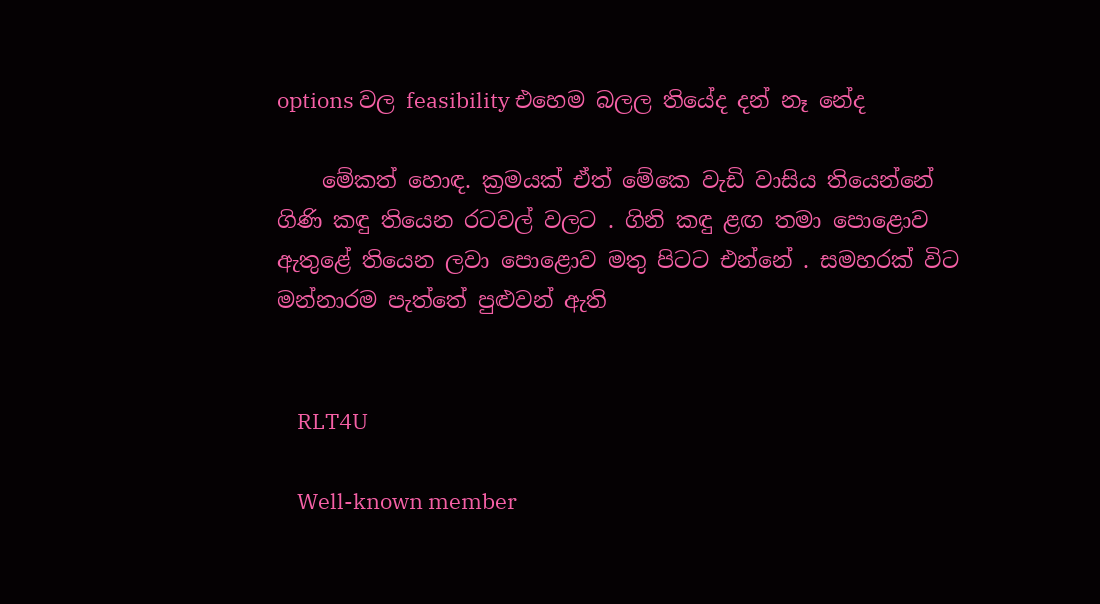options වල feasibility එහෙම බලල තියේද දන් නෑ නේද

    මේකත් හොඳ. ක්‍රමයක් ඒත් මේකෙ වැඩි වාසිය තියෙන්නේ ගිණි කඳු තියෙන රටවල් වලට . ගිනි කඳු ළඟ තමා පොළොව ඇතුළේ තියෙන ලවා පොළොව මතු පිටට එන්නේ . සමහරක් විට මන්නාරම පැත්තේ පුළුවන් ඇති


    RLT4U

    Well-known member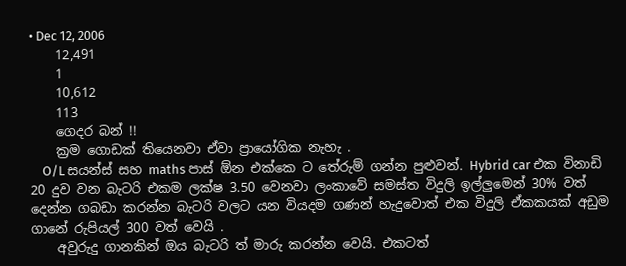• Dec 12, 2006
    12,491
    1
    10,612
    113
    ගෙදර බන් !!
    ක්‍රම ගොඩක් තියෙනවා ඒවා ප්‍රායෝගික නැහැ .
    O/L සයන්ස් සහ maths පාස් ඕන එක්කෙ ට තේරුම් ගන්න පුළුවන්. Hybrid car එක විනාඩි 20 දුව වන බැටරි එකම ලක්ෂ 3.50 වෙනවා ලංකාවේ සමස්ත විදුලි ඉල්ලුමෙන් 30% වත් දෙන්න ගබඩා කරන්න බැටරි වලට යන වියදම ගණන් හැදුවොත් එක විදුලි ඒකකයක් අඩුම ගානේ රුපියල් 300 වත් වෙයි .
    අවුරුදු ගානකින් ඔය බැටරි ත් මාරු කරන්න වෙයි. එකටත්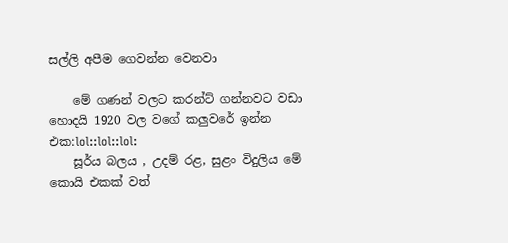සල්ලි අපීම ගෙවන්න වෙනවා

    මේ ගණන් වලට කරන්ට් ගන්නවට වඩා හොදයි 1920 වල වගේ කලුවරේ ඉන්න එක:lol::lol::lol:
    සූර්ය බලය , උදම් රළ, සුළං විදුලිය මේ කොයි එකක් වත්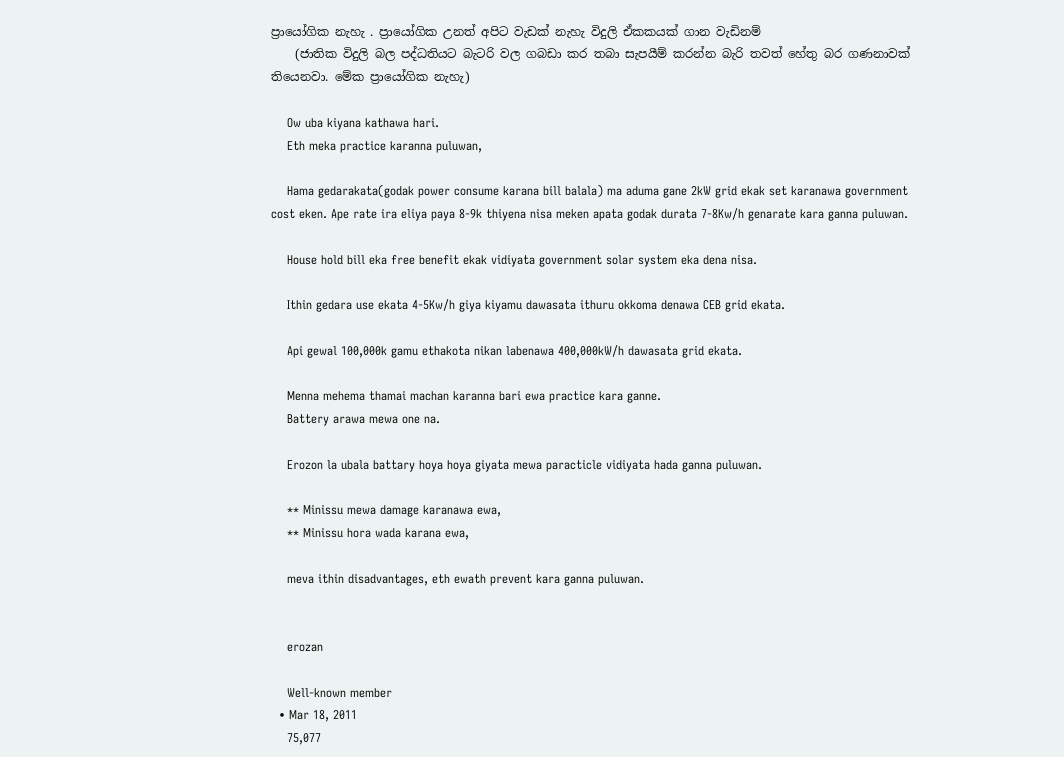ප්‍රායෝගික නැහැ . ප්‍රායෝගික උනත් අපිට වැඩක් නැහැ විදුලි ඒකකයක් ගාන වැඩිනම්
    (ජාතික විදුලි බල පද්ධතියට බැටරි වල ගබඩා කර තබා සැපයීම් කරන්න බැරි තවත් හේතු බර ගණනාවක් තියෙනවා. මේක ප්‍රායෝගික නැහැ)

    Ow uba kiyana kathawa hari.
    Eth meka practice karanna puluwan,

    Hama gedarakata(godak power consume karana bill balala) ma aduma gane 2kW grid ekak set karanawa government cost eken. Ape rate ira eliya paya 8-9k thiyena nisa meken apata godak durata 7-8Kw/h genarate kara ganna puluwan.

    House hold bill eka free benefit ekak vidiyata government solar system eka dena nisa.

    Ithin gedara use ekata 4-5Kw/h giya kiyamu dawasata ithuru okkoma denawa CEB grid ekata.

    Api gewal 100,000k gamu ethakota nikan labenawa 400,000kW/h dawasata grid ekata.

    Menna mehema thamai machan karanna bari ewa practice kara ganne.
    Battery arawa mewa one na.

    Erozon la ubala battary hoya hoya giyata mewa paracticle vidiyata hada ganna puluwan.

    ** Minissu mewa damage karanawa ewa,
    ** Minissu hora wada karana ewa,

    meva ithin disadvantages, eth ewath prevent kara ganna puluwan.


    erozan

    Well-known member
  • Mar 18, 2011
    75,077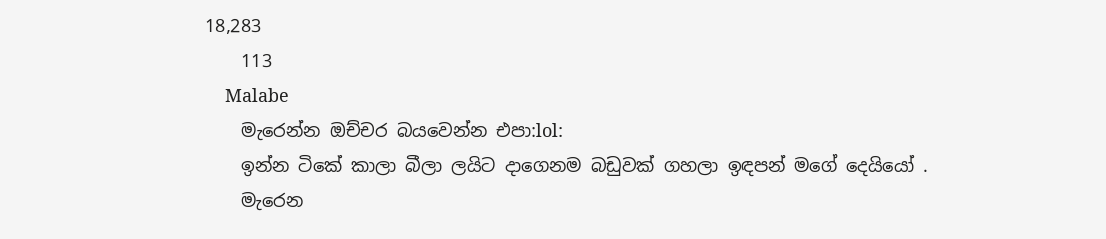18,283
    113
    Malabe
    මැරෙන්න ඔච්චර බයවෙන්න එපා:lol:
    ඉන්න ටිකේ කාලා බීලා ලයිට දාගෙනම බඩුවක් ගහලා ඉඳපන් මගේ දෙයියෝ .
    මැරෙන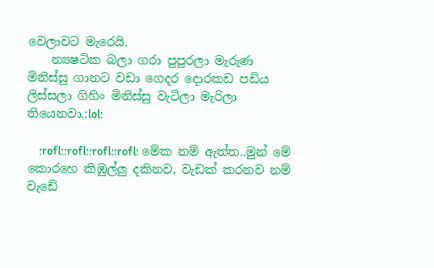වෙලාවට මැරෙයි.
    න්‍යෂටික බලා ගරා පුපුරලා මැරුණ මිනිස්සු ගානට වඩා ගෙදර දොරකඩ පඩිය ලිස්සලා ගිහිං මිනිස්සු වැටිලා මැරිලා තියෙනවා.:lol:

    :rofl::rofl::rofl::rofl: මේක නම් ඇත්ත..මුන් මේ කොරහෙ කිඹුල්ලු දකිනව, වැඩක් කරනව නම් වැඩේ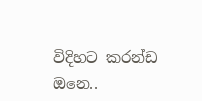විදිහට කරන්ඩ ඔනෙ..